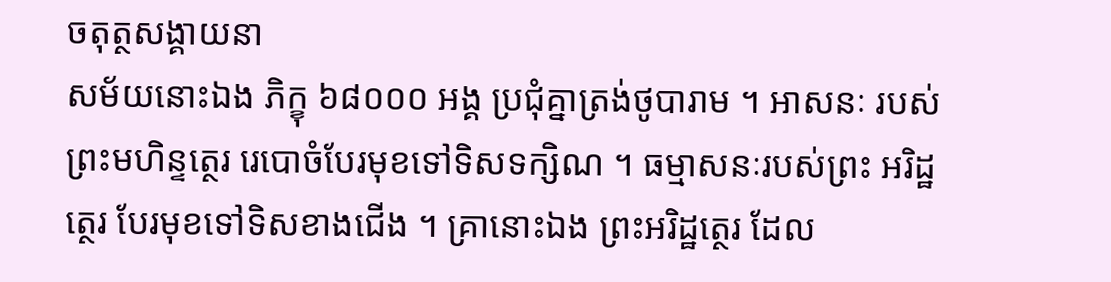ចតុត្ថសង្គាយនា
សម័យនោះឯង ភិក្ខុ ៦៨០០០ អង្គ ប្រជុំគ្នាត្រង់ថូបារាម ។ អាសនៈ របស់ព្រះមហិន្ទត្ថេរ រេបោចំបែរមុខទៅទិសទក្សិណ ។ ធម្មាសនៈរបស់ព្រះ អរិដ្ឋត្ថេរ បែរមុខទៅទិសខាងជើង ។ គ្រានោះឯង ព្រះអរិដ្ឋត្ថេរ ដែល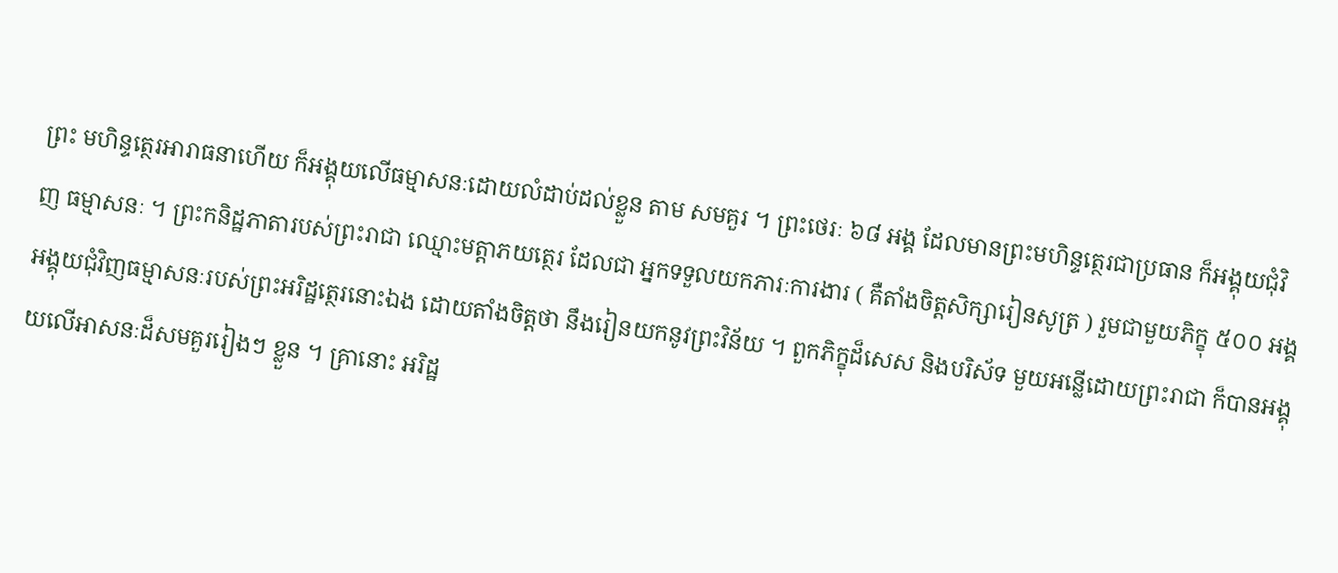ព្រះ មហិន្ទត្ថេរអារាធនាហើយ ក៏អង្គុយលើធម្មាសនៈដោយលំដាប់ដល់ខ្លួន តាម សមគួរ ។ ព្រះថេរៈ ៦៨ អង្គ ដែលមានព្រះមហិន្ទត្ថេរជាប្រធាន ក៏អង្គុយជុំវិញ ធម្មាសនៈ ។ ព្រះកនិដ្ឋភាតារបស់ព្រះរាជា ឈ្មោះមត្តាភយត្ថេរ ដែលជា អ្នកទទួលយកភារៈការងារ ( គឺតាំងចិត្តសិក្សារៀនសូត្រ ) រួមជាមួយភិក្ខុ ៥០០ អង្គ អង្គុយជុំវិញធម្មាសនៈរបស់ព្រះអរិដ្ឋត្ថេរនោះឯង ដោយតាំងចិត្តថា នឹងរៀនយកនូវព្រះវិន័យ ។ ពួកភិក្ខុដ៏សេស និងបរិស័ទ មួយអន្លើដោយព្រះរាជា ក៏បានអង្គុយលើអាសនៈដ៏សមគួររៀងៗ ខ្លួន ។ គ្រានោះ អរិដ្ឋ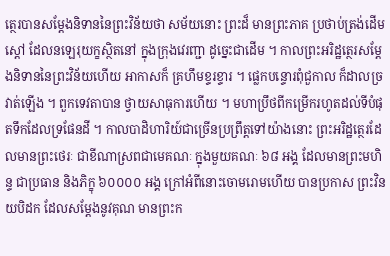ត្ថេរបានសម្តែងនិទាននៃព្រះវិន័យថា សម័យនោះ ព្រះដ៏ មានព្រះភាគ ប្រថាប់ត្រង់ដើមស្តៅ ដែលនឡេរុយក្ខស្ថិតនៅ ក្នុងក្រុងវេរញ្ជា ដូច្នេះជាដើម ។ កាលព្រះអរិដ្ឋត្ថេរសម្តែងនិទាននៃព្រះវិន័យហើយ អាកាសក៏ គ្រហឹមខ្ទរខ្ទារ ។ ផ្លេកបន្ទោរពុំជួកាល ក៏ដាលច្រវាត់ឡើង ។ ពួកទេវតាបាន ថ្វាយសាធុការហើយ ។ មហាប្រឹថពីកម្រើករហូតដល់ទីបំផុតទឹកដែលទ្រផែនដី ។ កាលបាដិហារិយ៍ជាច្រើនប្រព្រឹត្តទៅយ៉ាងនោះ ព្រះអរិដ្ឋត្ថេរដែលមានព្រះថេរៈ ជាខីណាស្រពជាមេគណៈ ក្នុងមួយគណៈ ៦៨ អង្គ ដែលមានព្រះមហិន្ទ ជាប្រធាន និងភិក្ខុ ៦០០០០ អង្គ ក្រៅអំពីនោះចោមរោមហើយ បានប្រកាស ព្រះវិនយបិដក ដែលសម្តែងនូវគុណ មានព្រះក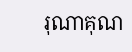រុណាគុណ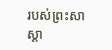របស់ព្រះសាស្តា